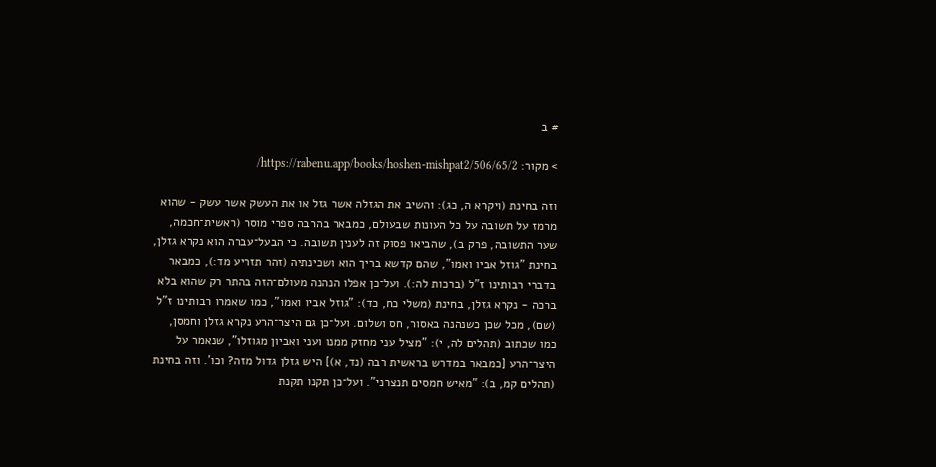# ב

> מקור: https://rabenu.app/books/hoshen-mishpat2/506/65/2/

וזה בחינת (ויקרא ה, כג): והשיב את הגזלה אשר גזל או את העשק אשר עשק - שהוא מרמז על תשובה על כל העונות שבעולם, כמבאר בהרבה ספרי מוסר (ראשית־חכמה, שער התשובה, פרק ב), שהביאו פסוק זה לענין תשובה. כי הבעל־עברה הוא נקרא גזלן, בחינת "גוזל אביו ואמו", שהם קדשא בריך הוא ושכינתיה (זהר תזריע מד:), כמבאר בדברי רבותינו ז"ל (ברכות לה:). ועל־כן אפלו הנהנה מעולם־הזה בהתר רק שהוא בלא ברכה - נקרא גזלן, בחינת (משלי כח, כד): "גוזל אביו ואמו", כמו שאמרו רבותינו ז"ל (שם), מכל שכן כשנהנה באסור, חס ושלום. ועל־כן גם היצר־הרע נקרא גזלן וחמסן, כמו שכתוב (תהלים לה, י): "מציל עני מחזק ממנו ועני ואביון מגוזלו", שנאמר על היצר־הרע [כמבאר במדרש בראשית רבה (נד, א)] היש גזלן גדול מזה? וכו'. וזה בחינת (תהלים קמ, ב): "מאיש חמסים תנצרני". ועל־כן תקנו תקנת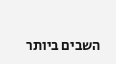השבים ביותר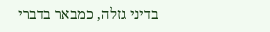בדיני גזלה, כמבאר בדברי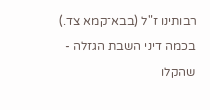רבותינו ז"ל (בבא־קמא צד.) בכמה דיני השבת הגזלה - שהקלו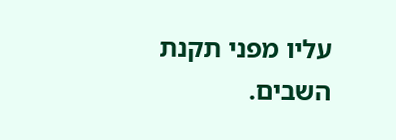עליו מפני תקנת השבים.